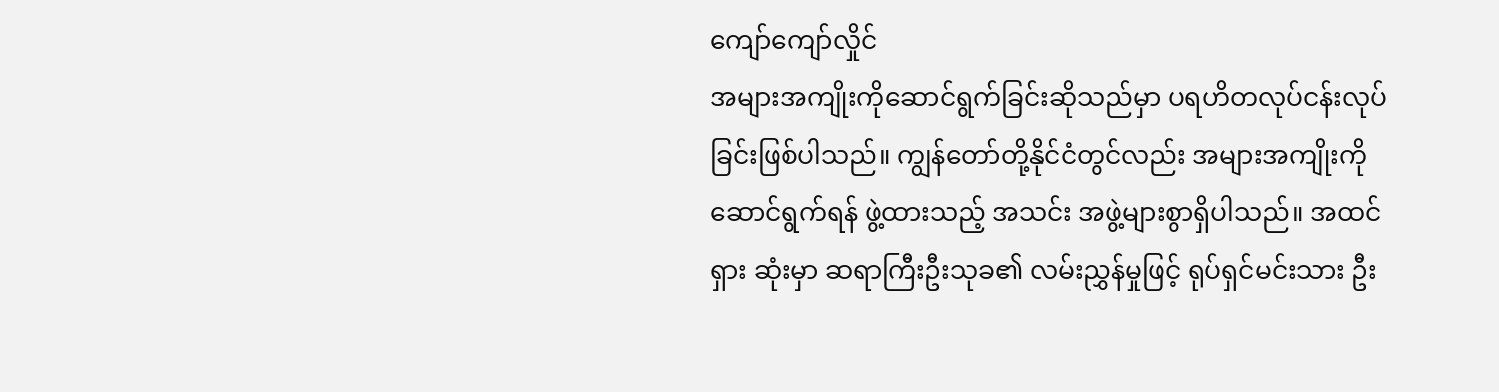ကျော်ကျော်လှိုင်
အများအကျိုးကိုဆောင်ရွက်ခြင်းဆိုသည်မှာ ပရဟိတလုပ်ငန်းလုပ်ခြင်းဖြစ်ပါသည်။ ကျွန်တော်တို့နိုင်ငံတွင်လည်း အများအကျိုးကို ဆောင်ရွက်ရန် ဖွဲ့ထားသည့် အသင်း အဖွဲ့များစွာရှိပါသည်။ အထင်ရှား ဆုံးမှာ ဆရာကြီးဦးသုခ၏ လမ်းညွှန်မှုဖြင့် ရုပ်ရှင်မင်းသား ဦး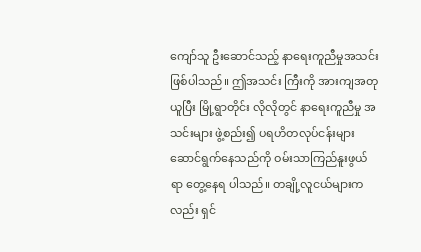ကျော်သူ ဦးဆောင်သည့် နာရေးကူညီမှုအသင်း ဖြစ်ပါသည်။ ဤအသင်း ကြီးကို အားကျအတုယူပြီး မြို့ရွာတိုင်း လိုလိုတွင် နာရေးကူညီမှု အသင်းများ ဖွဲ့စည်း၍ ပရဟိတလုပ်ငန်းများ ဆောင်ရွက်နေသည်ကို ဝမ်းသာကြည်နူးဖွယ်ရာ တွေ့နေရ ပါသည်။ တချို့လူငယ်များကလည်း ရှင်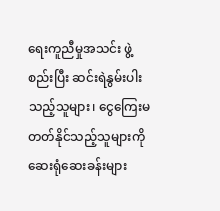ရေးကူညီမှုအသင်း ဖွဲ့စည်းပြီး ဆင်းရဲနွမ်းပါးသည့်သူများ၊ ငွေကြေးမတတ်နိုင်သည့်သူများကို ဆေးရုံဆေးခန်းများ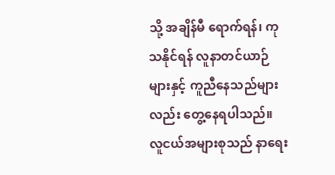သို့ အချိန်မီ ရောက်ရန်၊ ကုသနိုင်ရန် လူနာတင်ယာဉ်များနှင့် ကူညီနေသည်များလည်း တွေ့နေရပါသည်။
လူငယ်အများစုသည် နာရေး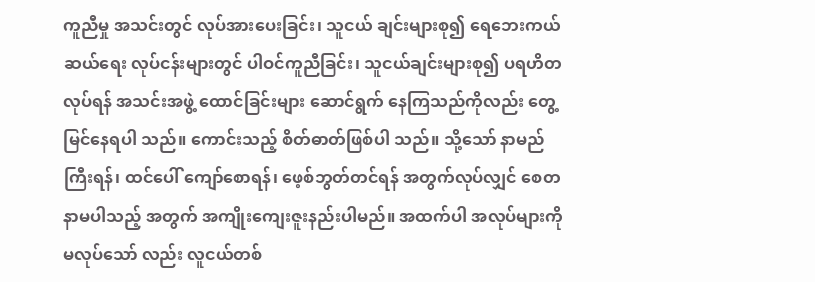ကူညီမှု အသင်းတွင် လုပ်အားပေးခြင်း၊ သူငယ် ချင်းများစု၍ ရေဘေးကယ်ဆယ်ရေး လုပ်ငန်းများတွင် ပါဝင်ကူညီခြင်း၊ သူငယ်ချင်းများစု၍ ပရဟိတလုပ်ရန် အသင်းအဖွဲ့ ထောင်ခြင်းများ ဆောင်ရွက် နေကြသည်ကိုလည်း တွေ့မြင်နေရပါ သည်။ ကောင်းသည့် စိတ်ဓာတ်ဖြစ်ပါ သည်။ သို့သော် နာမည်ကြီးရန်၊ ထင်ပေါ် ကျော်စောရန်၊ ဖေ့စ်ဘွတ်တင်ရန် အတွက်လုပ်လျှင် စေတနာမပါသည့် အတွက် အကျိုးကျေးဇူးနည်းပါမည်။ အထက်ပါ အလုပ်များကို မလုပ်သော် လည်း လူငယ်တစ်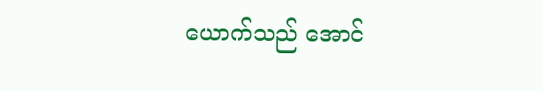ယောက်သည် အောင်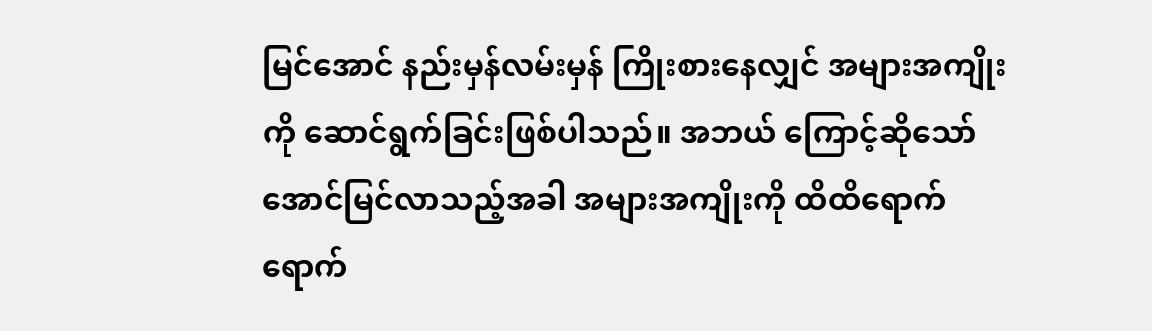မြင်အောင် နည်းမှန်လမ်းမှန် ကြိုးစားနေလျှင် အများအကျိုးကို ဆောင်ရွက်ခြင်းဖြစ်ပါသည်။ အဘယ် ကြောင့်ဆိုသော် အောင်မြင်လာသည့်အခါ အများအကျိုးကို ထိထိရောက်ရောက်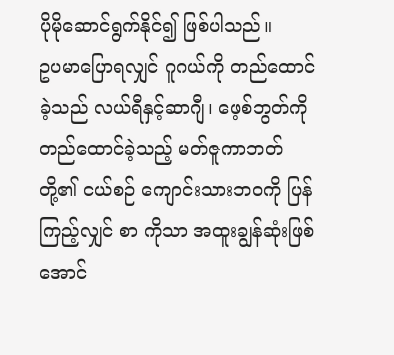ပိုမိုဆောင်ရွက်နိုင်၍ ဖြစ်ပါသည်။
ဥပမာပြောရလျှင် ဂူဂယ်ကို တည်ထောင်ခဲ့သည် လယ်ရီနှင့်ဆာဂျီ၊ ဖေ့စ်ဘွတ်ကို တည်ထောင်ခဲ့သည့် မတ်ဇူကာဘတ်တို့၏ ငယ်စဉ် ကျောင်းသားဘဝကို ပြန်ကြည့်လျှင် စာ ကိုသာ အထူးချွန်ဆုံးဖြစ်အောင်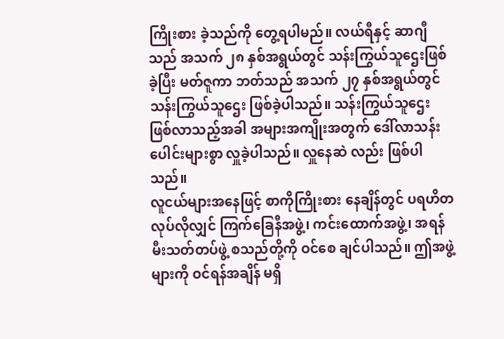ကြိုးစား ခဲ့သည်ကို တွေ့ရပါမည်။ လယ်ရီနှင့် ဆာဂျီသည် အသက် ၂၈ နှစ်အရွယ်တွင် သန်းကြွယ်သူဌေးဖြစ်ခဲ့ပြီး မတ်ဇူကာ ဘတ်သည် အသက် ၂၇ နှစ်အရွယ်တွင် သန်းကြွယ်သူဌေး ဖြစ်ခဲ့ပါသည်။ သန်းကြွယ်သူဌေး ဖြစ်လာသည့်အခါ အများအကျိုးအတွက် ဒေါ်လာသန်း ပေါင်းများစွာ လှူခဲ့ပါသည်။ လှူနေဆဲ လည်း ဖြစ်ပါသည်။
လူငယ်များအနေဖြင့် စာကိုကြိုးစား နေချိန်တွင် ပရဟိတလုပ်လိုလျှင် ကြက်ခြေနီအဖွဲ့၊ ကင်းထောက်အဖွဲ့၊ အရန်မီးသတ်တပ်ဖွဲ့ စသည်တို့ကို ဝင်စေ ချင်ပါသည်။ ဤအဖွဲ့များကို ဝင်ရန်အချိန် မရှိ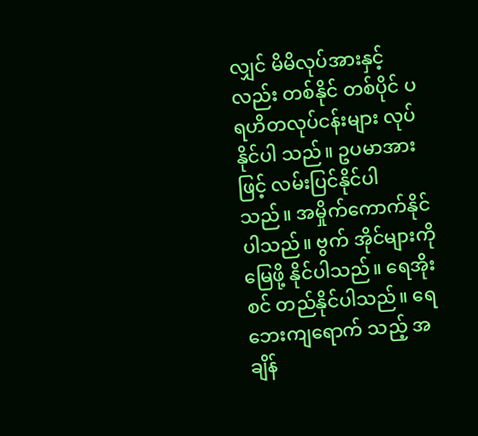လျှင် မိမိလုပ်အားနှင့်လည်း တစ်နိုင် တစ်ပိုင် ပရဟိတလုပ်ငန်းများ လုပ်နိုင်ပါ သည်။ ဥပမာအားဖြင့် လမ်းပြင်နိုင်ပါ သည်။ အမှိုက်ကောက်နိုင်ပါသည်။ ဗွက် အိုင်များကို မြေဖို့ နိုင်ပါသည်။ ရေအိုးစင် တည်နိုင်ပါသည်။ ရေဘေးကျရောက် သည့် အချိန်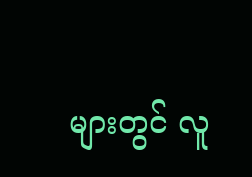များတွင် လူ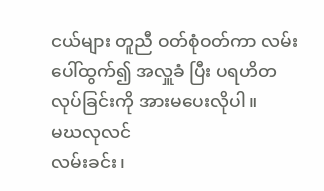ငယ်များ တူညီ ဝတ်စုံဝတ်ကာ လမ်းပေါ်ထွက်၍ အလှူခံ ပြီး ပရဟိတလုပ်ခြင်းကို အားမပေးလိုပါ။
မဃလုလင်
လမ်းခင်း၊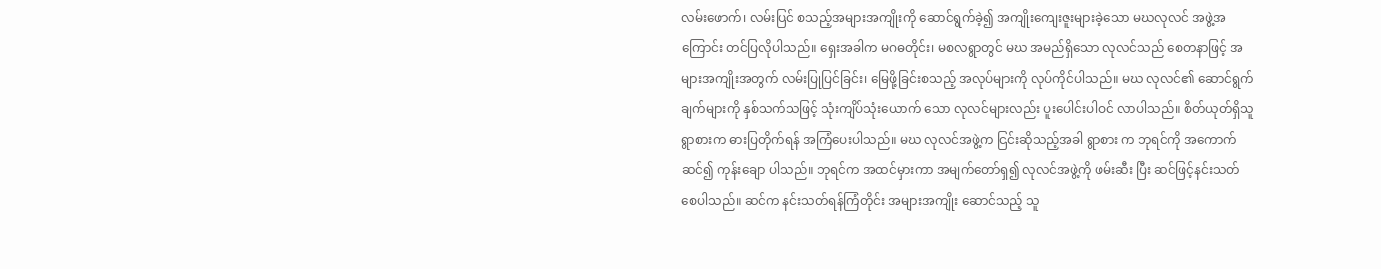လမ်းဖောက်၊ လမ်းပြင် စသည့်အများအကျိုးကို ဆောင်ရွက်ခဲ့၍ အကျိုးကျေးဇူးများခဲ့သော မဃလုလင် အဖွဲ့အကြောင်း တင်ပြလိုပါသည်။ ရှေးအခါက မဂဓတိုင်း၊ မစလရွာတွင် မဃ အမည်ရှိသော လုလင်သည် စေတနာဖြင့် အများအကျိုးအတွက် လမ်းပြုပြင်ခြင်း၊ မြေဖို့ခြင်းစသည့် အလုပ်များကို လုပ်ကိုင်ပါသည်။ မဃ လုလင်၏ ဆောင်ရွက်ချက်များကို နှစ်သက်သဖြင့် သုံးကျိပ်သုံးယောက် သော လုလင်များလည်း ပူးပေါင်းပါဝင် လာပါသည်။ စိတ်ယုတ်ရှိသူ ရွာစားက ဓားပြတိုက်ရန် အကြံပေးပါသည်။ မဃ လုလင်အဖွဲ့က ငြင်းဆိုသည့်အခါ ရွာစား က ဘုရင်ကို အကောက်ဆင်၍ ကုန်းချော ပါသည်။ ဘုရင်က အထင်မှားကာ အမျက်တော်ရှ၍ လုလင်အဖွဲ့ကို ဖမ်းဆီး ပြီး ဆင်ဖြင့်နင်းသတ်စေပါသည်။ ဆင်က နင်းသတ်ရန်ကြံတိုင်း အများအကျိုး ဆောင်သည့် သူ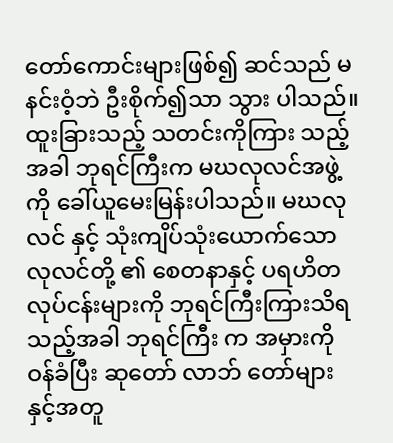တော်ကောင်းများဖြစ်၍ ဆင်သည် မနင်းဝံ့ဘဲ ဦးစိုက်၍သာ သွား ပါသည်။ ထူးခြားသည့် သတင်းကိုကြား သည့်အခါ ဘုရင်ကြီးက မဃလုလင်အဖွဲ့ ကို ခေါ်ယူမေးမြန်းပါသည်။ မဃလုလင် နှင့် သုံးကျိပ်သုံးယောက်သော လုလင်တို့ ၏ စေတနာနှင့် ပရဟိတလုပ်ငန်းများကို ဘုရင်ကြီးကြားသိရသည့်အခါ ဘုရင်ကြီး က အမှားကိုဝန်ခံပြီး ဆုတော် လာဘ် တော်များနှင့်အတူ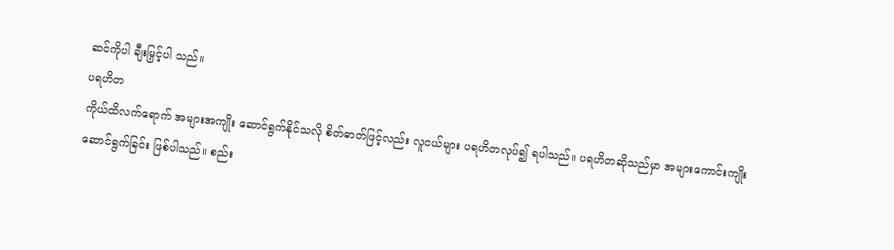ဆင်ကိုပါ ချီးမြှင့်ပါ သည်။
ပရဟိတ
ကိုယ်ထိလက်ရောက် အများအကျိုး ဆောင်ရွက်နိုင်သလို စိတ်ဓာတ်ဖြင့်လည်း လူငယ်များ ပရဟိတလုပ်၍ ရပါသည်။ ပရဟိတဆိုသည်မှာ အများကောင်းကျိုး ဆောင်ရွက်ခြင်း ဖြစ်ပါသည်။ စည်း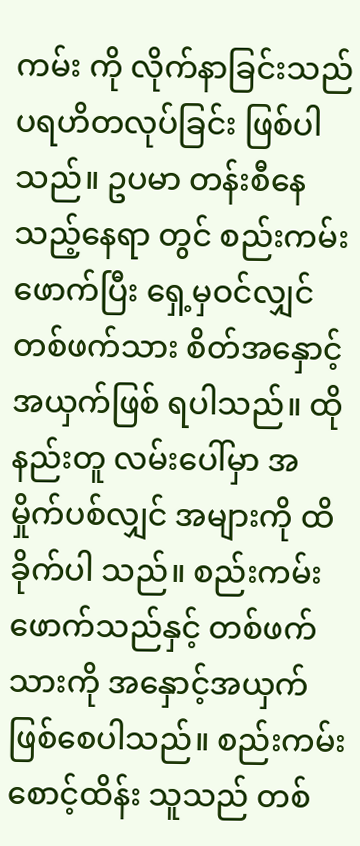ကမ်း ကို လိုက်နာခြင်းသည် ပရဟိတလုပ်ခြင်း ဖြစ်ပါသည်။ ဥပမာ တန်းစီနေသည့်နေရာ တွင် စည်းကမ်းဖောက်ပြီး ရှေ့မှဝင်လျှင် တစ်ဖက်သား စိတ်အနှောင့်အယှက်ဖြစ် ရပါသည်။ ထိုနည်းတူ လမ်းပေါ်မှာ အမှိုက်ပစ်လျှင် အများကို ထိခိုက်ပါ သည်။ စည်းကမ်း ဖောက်သည်နှင့် တစ်ဖက်သားကို အနှောင့်အယှက် ဖြစ်စေပါသည်။ စည်းကမ်းစောင့်ထိန်း သူသည် တစ်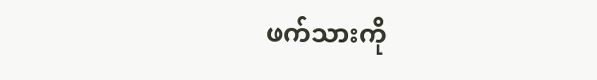ဖက်သားကို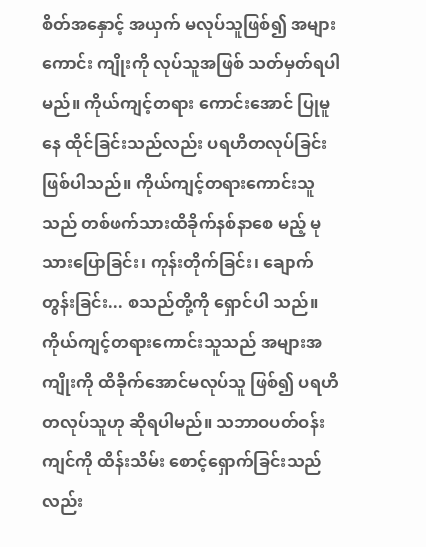စိတ်အနှောင့် အယှက် မလုပ်သူဖြစ်၍ အများကောင်း ကျိုးကို လုပ်သူအဖြစ် သတ်မှတ်ရပါမည်။ ကိုယ်ကျင့်တရား ကောင်းအောင် ပြုမူနေ ထိုင်ခြင်းသည်လည်း ပရဟိတလုပ်ခြင်း ဖြစ်ပါသည်။ ကိုယ်ကျင့်တရားကောင်းသူ သည် တစ်ဖက်သားထိခိုက်နစ်နာစေ မည့် မုသားပြောခြင်း၊ ကုန်းတိုက်ခြင်း၊ ချောက်တွန်းခြင်း... စသည်တို့ကို ရှောင်ပါ သည်။ ကိုယ်ကျင့်တရားကောင်းသူသည် အများအကျိုးကို ထိခိုက်အောင်မလုပ်သူ ဖြစ်၍ ပရဟိတလုပ်သူဟု ဆိုရပါမည်။ သဘာဝပတ်ဝန်းကျင်ကို ထိန်းသိမ်း စောင့်ရှောက်ခြင်းသည်လည်း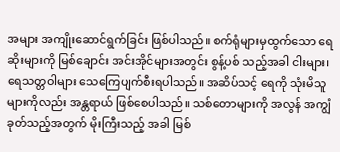အများ အကျိုးဆောင်ရွက်ခြင်း ဖြစ်ပါသည်။ စက်ရုံများမှထွက်သော ရေဆိုးများကို မြစ်ချောင်း အင်းအိုင်များအတွင်း စွန့်ပစ် သည့်အခါ ငါးများ၊ ရေသတ္တဝါများ သေကြေပျက်စီးရပါသည်။ အဆိပ်သင့် ရေကို သုံးမိသူများကိုလည်း အန္တရာယ် ဖြစ်စေပါသည်။ သစ်တောများကို အလွန် အကျွံခုတ်သည့်အတွက် မိုးကြီးသည့် အခါ မြစ်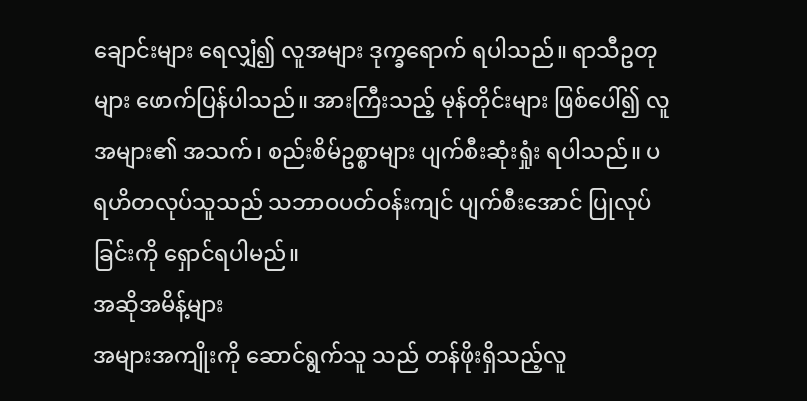ချောင်းများ ရေလျှံ၍ လူအများ ဒုက္ခရောက် ရပါသည်။ ရာသီဥတုများ ဖောက်ပြန်ပါသည်။ အားကြီးသည့် မုန်တိုင်းများ ဖြစ်ပေါ်၍ လူအများ၏ အသက်၊ စည်းစိမ်ဥစ္စာများ ပျက်စီးဆုံးရှုံး ရပါသည်။ ပရဟိတလုပ်သူသည် သဘာဝပတ်ဝန်းကျင် ပျက်စီးအောင် ပြုလုပ်ခြင်းကို ရှောင်ရပါမည်။
အဆိုအမိန့်များ
အများအကျိုးကို ဆောင်ရွက်သူ သည် တန်ဖိုးရှိသည့်လူ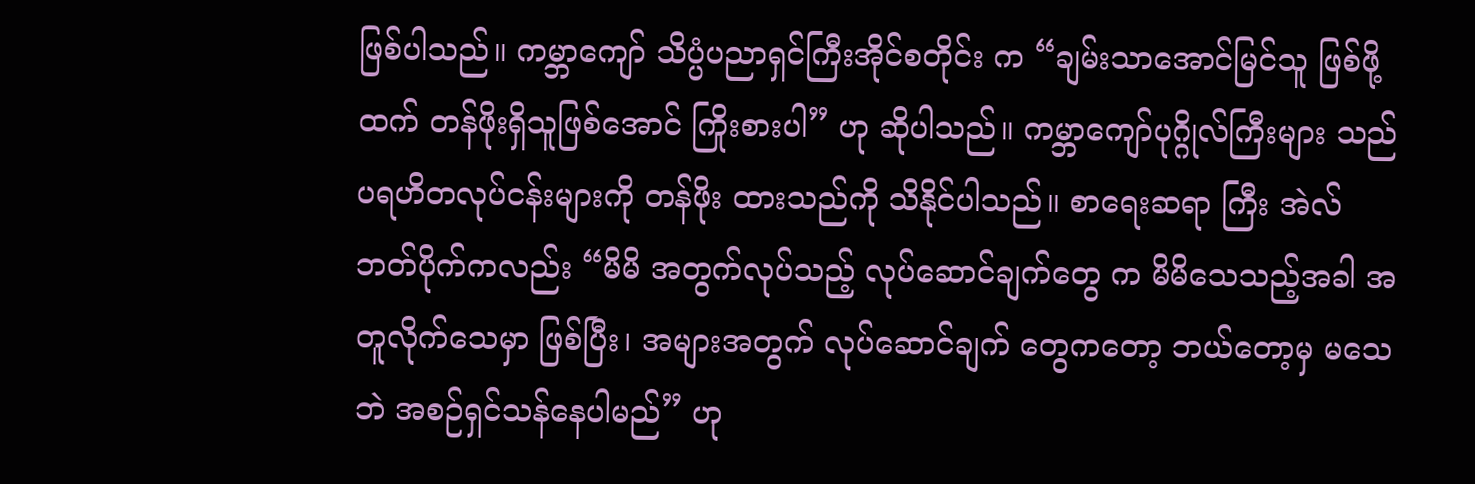ဖြစ်ပါသည်။ ကမ္ဘာကျော် သိပ္ပံပညာရှင်ကြီးအိုင်စတိုင်း က “ချမ်းသာအောင်မြင်သူ ဖြစ်ဖို့ထက် တန်ဖိုးရှိသူဖြစ်အောင် ကြိုးစားပါ” ဟု ဆိုပါသည်။ ကမ္ဘာကျော်ပုဂ္ဂိုလ်ကြီးများ သည် ပရဟိတလုပ်ငန်းများကို တန်ဖိုး ထားသည်ကို သိနိုင်ပါသည်။ စာရေးဆရာ ကြီး အဲလ်ဘတ်ပိုက်ကလည်း “မိမိ အတွက်လုပ်သည့် လုပ်ဆောင်ချက်တွေ က မိမိသေသည့်အခါ အတူလိုက်သေမှာ ဖြစ်ပြီး၊ အများအတွက် လုပ်ဆောင်ချက် တွေကတော့ ဘယ်တော့မှ မသေဘဲ အစဉ်ရှင်သန်နေပါမည်” ဟု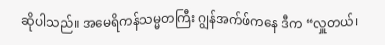ဆိုပါသည်။ အမေရိကန်သမ္မတကြီး ဂျွန်အက်ဖ်ကနေ ဒီက “လှူတယ်၊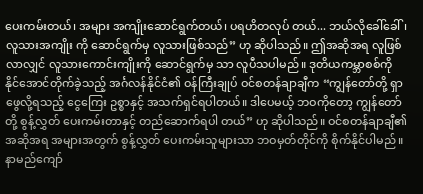ပေးကမ်းတယ်၊ အများ အကျိုးဆောင်ရွက်တယ်၊ ပရဟိတလုပ် တယ်... ဘယ်လိုခေါ်ခေါ်၊ လူသားအကျိုး ကို ဆောင်ရွက်မှ လူသားဖြစ်သည်” ဟု ဆိုပါသည်။ ဤအဆိုအရ လူဖြစ်လာလျှင် လူသားကောင်းကျိုးကို ဆောင်ရွက်မှ သာ လူပီသပါမည်။ ဒုတိယကမ္ဘာစစ်ကို နိုင်အောင်တိုက်ခဲ့သည့် အင်္ဂလန်နိုင်ငံ၏ ဝန်ကြီးချုပ် ဝင်စတန်ချာချီက “ကျွန်တော်တို့ ရှာဖွေလို့ရသည့် ငွေကြေး ဥစ္စာနှင့် အသက်ရှင်ရပါတယ်။ ဒါပေမယ့် ဘဝကိုတော့ ကျွန်တော်တို့ စွန့်လွှတ် ပေးကမ်းတာနှင့် တည်ဆောက်ရပါ တယ်” ဟု ဆိုပါသည်။ ဝင်စတန်ချာချီ၏ အဆိုအရ အများအတွက် စွန့်လွှတ် ပေးကမ်းသူများသာ ဘဝမှတ်တိုင်ကို စိုက်နိုင်ပါမည်။ နာမည်ကျော်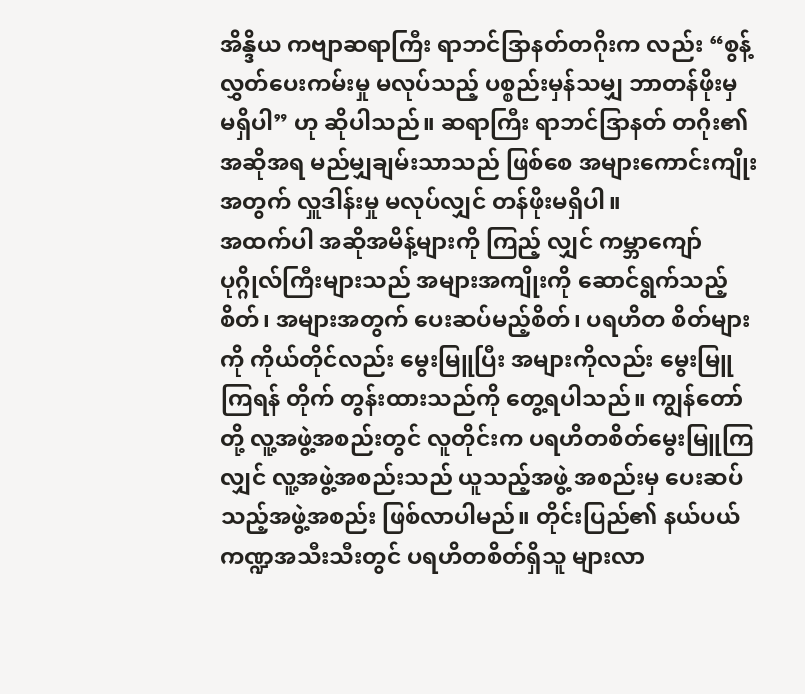အိန္ဒိယ ကဗျာဆရာကြီး ရာဘင်ဒြာနတ်တဂိုးက လည်း “စွန့်လွှတ်ပေးကမ်းမှု မလုပ်သည့် ပစ္စည်းမှန်သမျှ ဘာတန်ဖိုးမှ မရှိပါ” ဟု ဆိုပါသည်။ ဆရာကြီး ရာဘင်ဒြာနတ် တဂိုး၏ အဆိုအရ မည်မျှချမ်းသာသည် ဖြစ်စေ အများကောင်းကျိုးအတွက် လှူဒါန်းမှု မလုပ်လျှင် တန်ဖိုးမရှိပါ။
အထက်ပါ အဆိုအမိန့်များကို ကြည့် လျှင် ကမ္ဘာကျော်ပုဂ္ဂိုလ်ကြီးများသည် အများအကျိုးကို ဆောင်ရွက်သည့်စိတ်၊ အများအတွက် ပေးဆပ်မည့်စိတ်၊ ပရဟိတ စိတ်များကို ကိုယ်တိုင်လည်း မွေးမြူပြီး အများကိုလည်း မွေးမြူကြရန် တိုက် တွန်းထားသည်ကို တွေ့ရပါသည်။ ကျွန်တော်တို့ လူ့အဖွဲ့အစည်းတွင် လူတိုင်းက ပရဟိတစိတ်မွေးမြူကြလျှင် လူ့အဖွဲ့အစည်းသည် ယူသည့်အဖွဲ့ အစည်းမှ ပေးဆပ်သည့်အဖွဲ့အစည်း ဖြစ်လာပါမည်။ တိုင်းပြည်၏ နယ်ပယ် ကဏ္ဍအသီးသီးတွင် ပရဟိတစိတ်ရှိသူ များလာ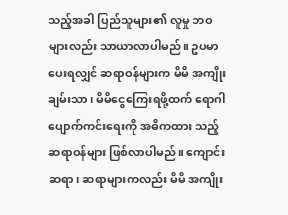သည့်အခါ ပြည်သူများ၏ လူမှု ဘဝများလည်း သာယာလာပါမည်။ ဥပမာပေးရလျှင် ဆရာဝန်များက မိမိ အကျိုးချမ်းသာ၊ မိမိငွေကြေးရဖို့ထက် ရောဂါပျောက်ကင်းရေးကို အဓိကထား သည့် ဆရာဝန်များ ဖြစ်လာပါမည်။ ကျောင်း ဆရာ၊ ဆရာများကလည်း မိမိ အကျိုး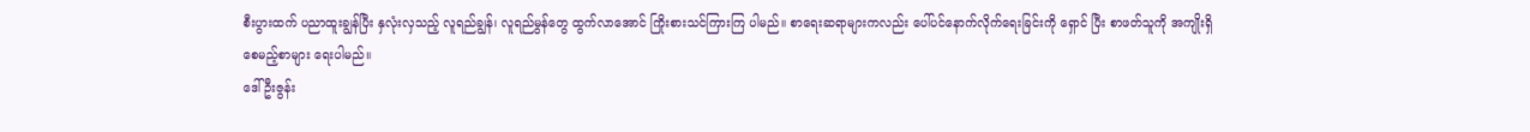စီးပွားထက် ပညာထူးချွန်ပြီး နှလုံးလှသည့် လူရည်ချွန်၊ လူရည်မွန်တွေ ထွက်လာအောင် ကြိုးစားသင်ကြားကြ ပါမည်။ စာရေးဆရာများကလည်း ပေါ်ပင်နောက်လိုက်ရေးခြင်းကို ရှောင် ပြီး စာဖတ်သူကို အကျိုးရှိစေမည့်စာများ ရေးပါမည်။
ဒေါ်ဦးဇွန်း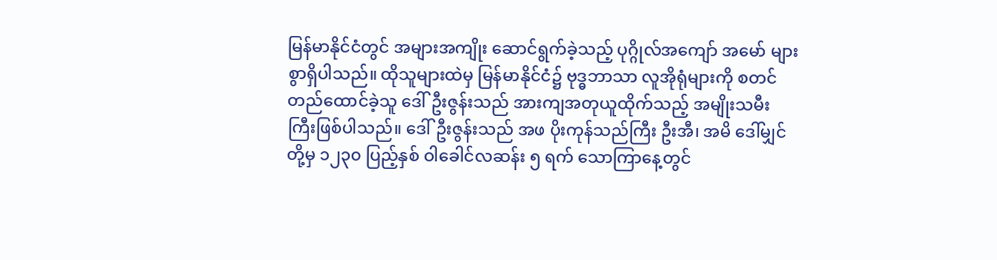မြန်မာနိုင်ငံတွင် အများအကျိုး ဆောင်ရွက်ခဲ့သည့် ပုဂ္ဂိုလ်အကျော် အမော် များစွာရှိပါသည်။ ထိုသူများထဲမှ မြန်မာနိုင်ငံ၌ ဗုဒ္ဓဘာသာ လူအိုရုံများကို စတင်တည်ထောင်ခဲ့သူ ဒေါ်ဦးဇွန်းသည် အားကျအတုယူထိုက်သည့် အမျိုးသမီး ကြီးဖြစ်ပါသည်။ ဒေါ်ဦးဇွန်းသည် အဖ ပိုးကုန်သည်ကြီး ဦးအီ၊ အမိ ဒေါ်မျှင်တို့မှ ၁၂၃၀ ပြည့်နှစ် ဝါခေါင်လဆန်း ၅ ရက် သောကြာနေ့တွင်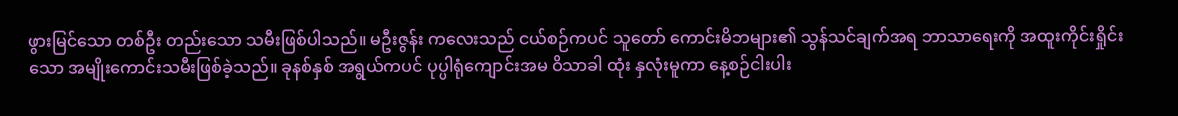ဖွားမြင်သော တစ်ဦး တည်းသော သမီးဖြစ်ပါသည်။ မဦးဇွန်း ကလေးသည် ငယ်စဉ်ကပင် သူတော် ကောင်းမိဘများ၏ သွန်သင်ချက်အရ ဘာသာရေးကို အထူးကိုင်းရှိုင်းသော အမျိုးကောင်းသမီးဖြစ်ခဲ့သည်။ ခုနစ်နှစ် အရွယ်ကပင် ပုပ္ပါရုံကျောင်းအမ ဝိသာခါ ထုံး နှလုံးမူကာ နေ့စဉ်ငါးပါး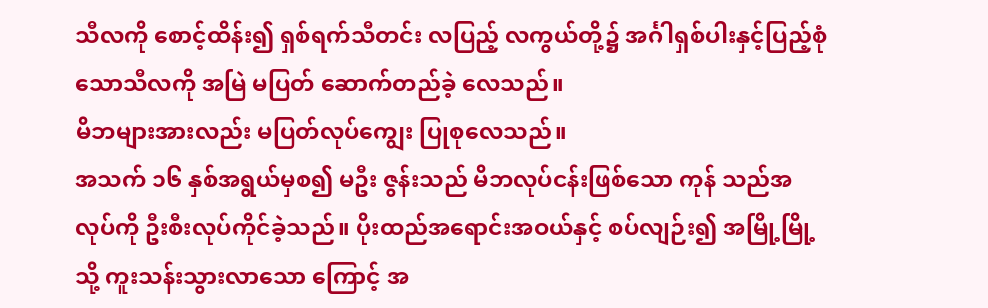သီလကို စောင့်ထိန်း၍ ရှစ်ရက်သီတင်း လပြည့် လကွယ်တို့၌ အင်္ဂါရှစ်ပါးနှင့်ပြည့်စုံသောသီလကို အမြဲ မပြတ် ဆောက်တည်ခဲ့ လေသည်။
မိဘများအားလည်း မပြတ်လုပ်ကျွေး ပြုစုလေသည်။
အသက် ၁၆ နှစ်အရွယ်မှစ၍ မဦး ဇွန်းသည် မိဘလုပ်ငန်းဖြစ်သော ကုန် သည်အလုပ်ကို ဦးစီးလုပ်ကိုင်ခဲ့သည်။ ပိုးထည်အရောင်းအဝယ်နှင့် စပ်လျဉ်း၍ အမြို့မြို့သို့ ကူးသန်းသွားလာသော ကြောင့် အ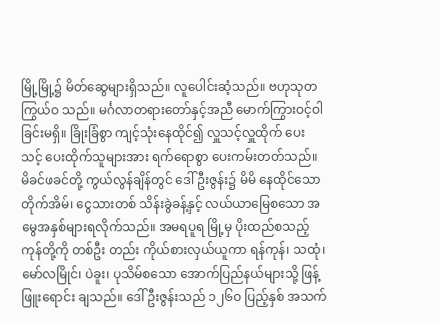မြို့မြို့၌ မိတ်ဆွေများရှိသည်။ လူပေါင်းဆံ့သည်။ ဗဟုသုတကြွယ်ဝ သည်။ မင်္ဂလာတရားတော်နှင့်အညီ မောက်ကြွားဝင့်ဝါခြင်းမရှိ။ ခြိုးခြံစွာ ကျင့်သုံးနေထိုင်၍ လှူသင့်လှူထိုက် ပေး သင့် ပေးထိုက်သူများအား ရက်ရောစွာ ပေးကမ်းတတ်သည်။ မိခင်ဖခင်တို့ ကွယ်လွန်ချိန်တွင် ဒေါ်ဦးဇွန်း၌ မိမိ နေထိုင်သော တိုက်အိမ်၊ ငွေသားတစ် သိန်းခွဲခန့်နှင့် လယ်ယာမြေစသော အမွေအနှစ်များရလိုက်သည်။ အမရပူရ မြို့မှ ပိုးထည်စသည့်ကုန်တို့ကို တစ်ဦး တည်း ကိုယ်စားလှယ်ယူကာ ရန်ကုန်၊ သထုံ၊ မော်လမြိုင်၊ ပဲခူး၊ ပုသိမ်စသော အောက်ပြည်နယ်များသို့ ဖြန့်ဖြူးရောင်း ချသည်။ ဒေါ်ဦးဇွန်းသည် ၁၂၆ဝ ပြည့်နှစ် အသက်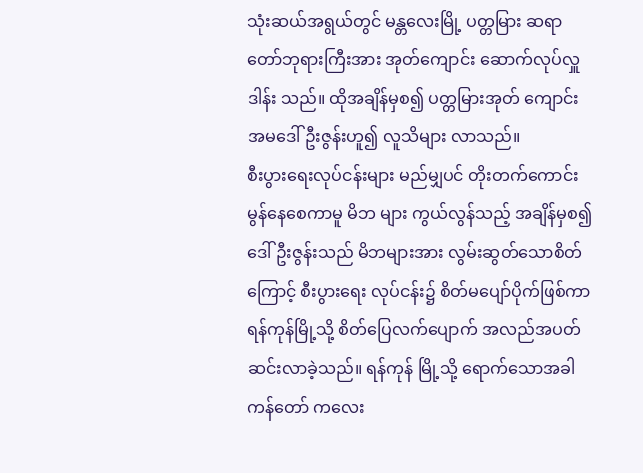သုံးဆယ်အရွယ်တွင် မန္တလေးမြို့ ပတ္တမြား ဆရာတော်ဘုရားကြီးအား အုတ်ကျောင်း ဆောက်လုပ်လှူဒါန်း သည်။ ထိုအချိန်မှစ၍ ပတ္တမြားအုတ် ကျောင်း အမဒေါ်ဦးဇွန်းဟူ၍ လူသိများ လာသည်။
စီးပွားရေးလုပ်ငန်းများ မည်မျှပင် တိုးတက်ကောင်းမွန်နေစေကာမူ မိဘ များ ကွယ်လွန်သည့် အချိန်မှစ၍ ဒေါ်ဦးဇွန်းသည် မိဘများအား လွမ်းဆွတ်သောစိတ်ကြောင့် စီးပွားရေး လုပ်ငန်း၌ စိတ်မပျော်ပိုက်ဖြစ်ကာ ရန်ကုန်မြို့သို့ စိတ်ပြေလက်ပျောက် အလည်အပတ် ဆင်းလာခဲ့သည်။ ရန်ကုန် မြို့သို့ ရောက်သောအခါ ကန်တော် ကလေး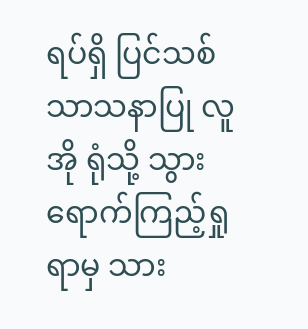ရပ်ရှိ ပြင်သစ်သာသနာပြု လူအို ရုံသို့ သွားရောက်ကြည့်ရှုရာမှ သား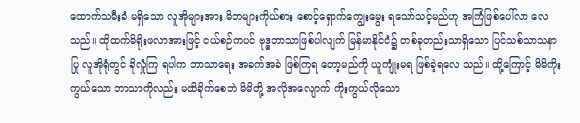ထောက်သမီးခံ မရှိသော လူအိုများအား မိဘများကိုယ်စား စောင့်ရှောက်ကျွေးမွေး ရသော်သင့်မည်ဟု အကြံဖြစ်ပေါ်လာ လေသည်။ ထိုထက်မိရိုးဖလာအားဖြင့် ငယ်စဉ်ကပင် ဗုဒ္ဓဘာသာဖြစ်ပါလျက် မြန်မာနိုင်ငံ၌ တစ်ခုတည်းသာရှိသော ပြင်သစ်သာသနာပြု လူအိုရုံတွင် ခိုလှုံကြ ရပါက ဘာသာရေး အခက်အခဲ ဖြစ်ကြရ တော့မည်ကို ယူကျုံးမရ ဖြစ်ခဲ့ရလေ သည်။ ထို့ကြောင့် မိမိကိုးကွယ်သော ဘာသာကိုလည်း မထိခိုက်စေဘဲ မိမိတို့ အလိုအလျောက် ကိုးကွယ်လိုသော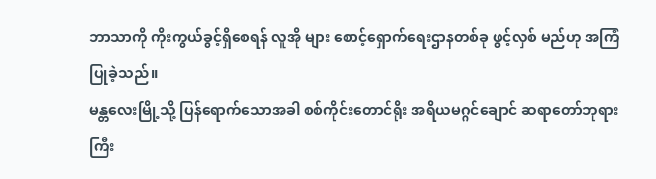ဘာသာကို ကိုးကွယ်ခွင့်ရှိစေရန် လူအို များ စောင့်ရှောက်ရေးဌာနတစ်ခု ဖွင့်လှစ် မည်ဟု အကြံပြုခဲ့သည်။
မန္တလေးမြို့သို့ ပြန်ရောက်သောအခါ စစ်ကိုင်းတောင်ရိုး အရိယမဂ္ဂင်ချောင် ဆရာတော်ဘုရားကြီး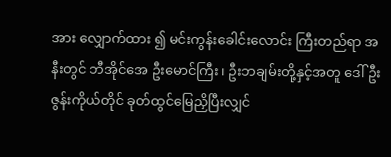အား လျှောက်ထား ၍ မင်းကွန်းခေါင်းလောင်း ကြီးတည်ရာ အနီးတွင် ဘီအိုင်အေ ဦးမောင်ကြီး၊ ဦးဘချမ်းတို့နှင့်အတူ ဒေါ်ဦးဇွန်းကိုယ်တိုင် ခုတ်ထွင်မြေညှိပြီးလျှင်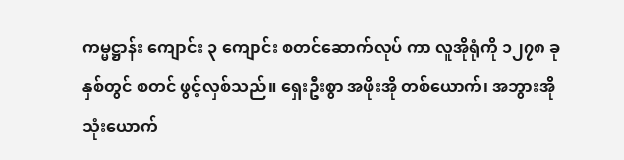ကမ္မဋ္ဌာန်း ကျောင်း ၃ ကျောင်း စတင်ဆောက်လုပ် ကာ လူအိုရုံကို ၁၂၇၈ ခုနှစ်တွင် စတင် ဖွင့်လှစ်သည်။ ရှေးဦးစွာ အဖိုးအို တစ်ယောက်၊ အဘွားအိုသုံးယောက်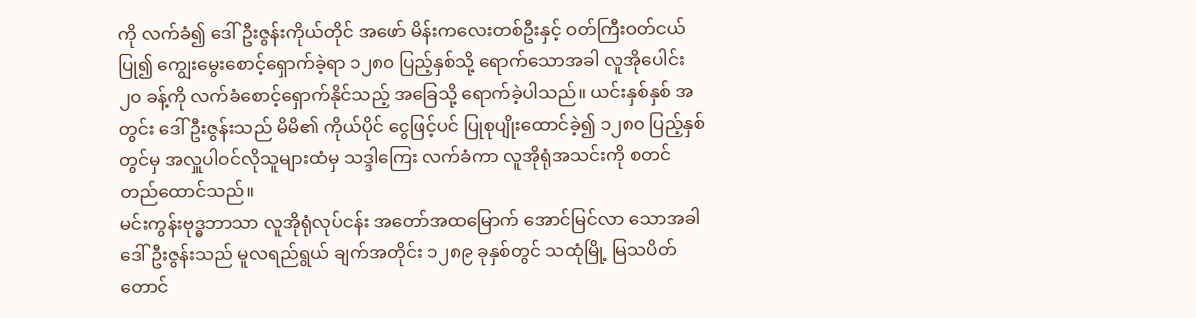ကို လက်ခံ၍ ဒေါ်ဦးဇွန်းကိုယ်တိုင် အဖော် မိန်းကလေးတစ်ဦးနှင့် ဝတ်ကြီးဝတ်ငယ် ပြု၍ ကျွေးမွေးစောင့်ရှောက်ခဲ့ရာ ၁၂၈၀ ပြည့်နှစ်သို့ ရောက်သောအခါ လူအိုပေါင်း ၂၀ ခန့်ကို လက်ခံစောင့်ရှောက်နိုင်သည့် အခြေသို့ ရောက်ခဲ့ပါသည်။ ယင်းနှစ်နှစ် အတွင်း ဒေါ်ဦးဇွန်းသည် မိမိ၏ ကိုယ်ပိုင် ငွေဖြင့်ပင် ပြုစုပျိုးထောင်ခဲ့၍ ၁၂၈၀ ပြည့်နှစ်တွင်မှ အလှူပါဝင်လိုသူများထံမှ သဒ္ဒါကြေး လက်ခံကာ လူအိုရုံအသင်းကို စတင် တည်ထောင်သည်။
မင်းကွန်းဗုဒ္ဓဘာသာ လူအိုရုံလုပ်ငန်း အတော်အထမြောက် အောင်မြင်လာ သောအခါ ဒေါ်ဦးဇွန်းသည် မူလရည်ရွယ် ချက်အတိုင်း ၁၂၈၉ ခုနှစ်တွင် သထုံမြို့ မြသပိတ်တောင်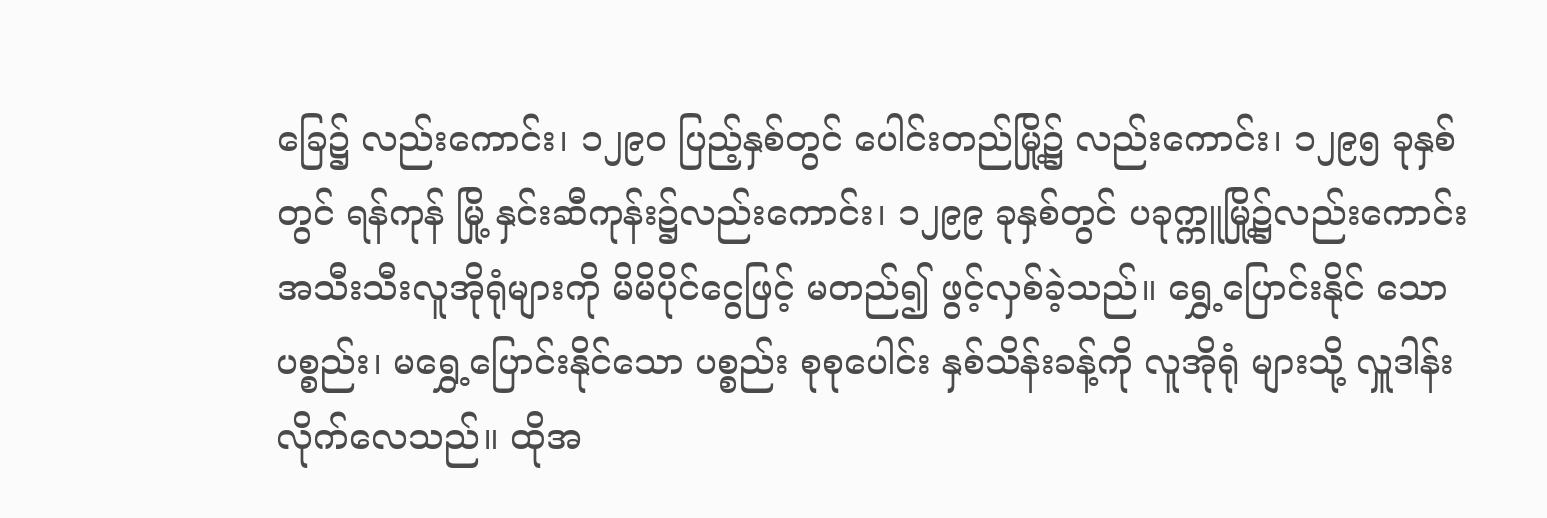ခြေ၌ လည်းကောင်း၊ ၁၂၉ဝ ပြည့်နှစ်တွင် ပေါင်းတည်မြို့၌ လည်းကောင်း၊ ၁၂၉၅ ခုနှစ်တွင် ရန်ကုန် မြို့ နှင်းဆီကုန်း၌လည်းကောင်း၊ ၁၂၉၉ ခုနှစ်တွင် ပခုက္ကူမြို့၌လည်းကောင်း အသီးသီးလူအိုရုံများကို မိမိပိုင်ငွေဖြင့် မတည်၍ ဖွင့်လှစ်ခဲ့သည်။ ရွှေ့ပြောင်းနိုင် သော ပစ္စည်း၊ မရွှေ့ပြောင်းနိုင်သော ပစ္စည်း စုစုပေါင်း နှစ်သိန်းခန့်ကို လူအိုရုံ များသို့ လှူဒါန်းလိုက်လေသည်။ ထိုအ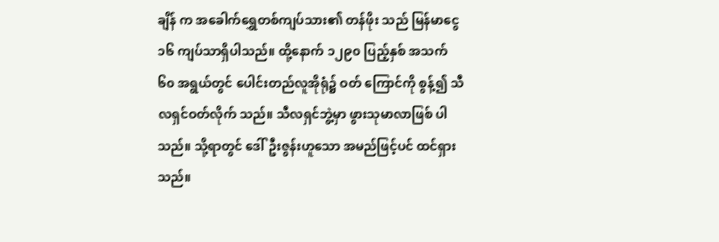ချိန် က အခေါက်ရွှေတစ်ကျပ်သား၏ တန်ဖိုး သည် မြန်မာငွေ ၁၆ ကျပ်သာရှိပါသည်။ ထို့နောက် ၁၂၉၀ ပြည့်နှစ် အသက် ၆၀ အရွယ်တွင် ပေါင်းတည်လူအိုရုံ၌ ဝတ် ကြောင်ကို စွန့်၍ သီလရှင်ဝတ်လိုက် သည်။ သီလရှင်ဘွဲ့မှာ ဖွားသုမာလာဖြစ် ပါသည်။ သို့ရာတွင် ဒေါ်ဦးဇွန်းဟူသော အမည်ဖြင့်ပင် ထင်ရှားသည်။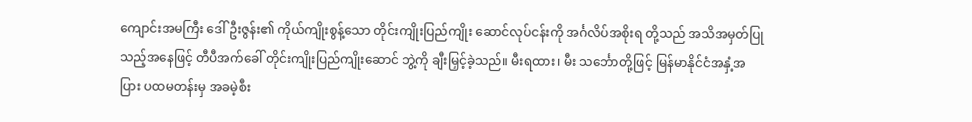ကျောင်းအမကြီး ဒေါ်ဦးဇွန်း၏ ကိုယ်ကျိုးစွန့်သော တိုင်းကျိုးပြည်ကျိုး ဆောင်လုပ်ငန်းကို အင်္ဂလိပ်အစိုးရ တို့သည် အသိအမှတ်ပြုသည့်အနေဖြင့် တီပီအက်ခေါ် တိုင်းကျိုးပြည်ကျိုးဆောင် ဘွဲ့ကို ချီးမြှင့်ခဲ့သည်။ မီးရထား၊ မီး သင်္ဘောတို့ဖြင့် မြန်မာနိုင်ငံအနှံ့အပြား ပထမတန်းမှ အခမဲ့စီး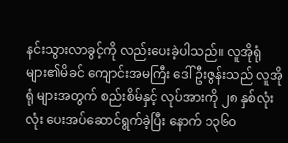နင်းသွားလာခွင့်ကို လည်းပေးခဲ့ပါသည်။ လူအိုရုံများ၏မိခင် ကျောင်းအမကြီး ဒေါ်ဦးဇွန်းသည် လူအိုရုံ များအတွက် စည်းစိမ်နှင့် လုပ်အားကို ၂၈ နှစ်လုံးလုံး ပေးအပ်ဆောင်ရွက်ခဲ့ပြီး နောက် ၁၃၆၀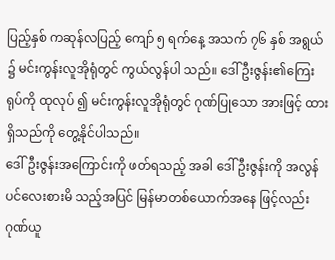ပြည့်နှစ် ကဆုန်လပြည့် ကျော် ၅ ရက်နေ့ အသက် ၇၆ နှစ် အရွယ် ၌ မင်းကွန်းလူအိုရုံတွင် ကွယ်လွန်ပါ သည်။ ဒေါ်ဦးဇွန်း၏ကြေးရုပ်ကို ထုလုပ် ၍ မင်းကွန်းလူအိုရုံတွင် ဂုဏ်ပြုသော အားဖြင့် ထားရှိသည်ကို တွေ့နိုင်ပါသည်။
ဒေါ်ဦးဇွန်းအကြောင်းကို ဖတ်ရသည့် အခါ ဒေါ်ဦးဇွန်းကို အလွန်ပင်လေးစားမိ သည့်အပြင် မြန်မာတစ်ယောက်အနေ ဖြင့်လည်း ဂုဏ်ယူ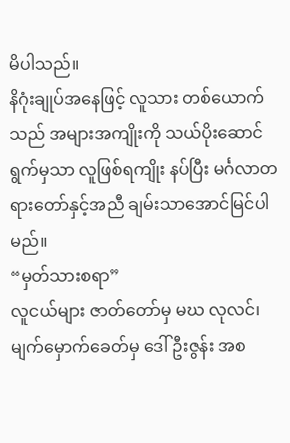မိပါသည်။
နိဂုံးချုပ်အနေဖြင့် လူသား တစ်ယောက်သည် အများအကျိုးကို သယ်ပိုးဆောင်ရွက်မှသာ လူဖြစ်ရကျိုး နပ်ပြီး မင်္ဂလာတရားတော်နှင့်အညီ ချမ်းသာအောင်မြင်ပါမည်။
“မှတ်သားစရာ”
လူငယ်များ ဇာတ်တော်မှ မဃ လုလင်၊ မျက်မှောက်ခေတ်မှ ဒေါ်ဦးဇွန်း အစ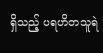ရှိသည့် ပရဟိတသူရဲ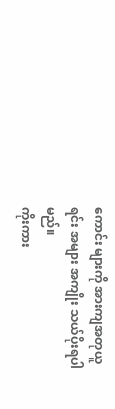ကောင်း များကို အားကျအတုယူရင်း အများ အကျိုး သယ်ပိုးရပါမည်။
ကိုးကား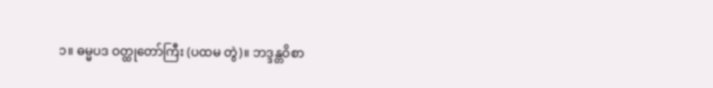၁။ ဓမ္မပဒ ဝတ္ထုတော်ကြီး (ပထမ တွဲ)။ ဘဒ္ဒန္တဝိစာ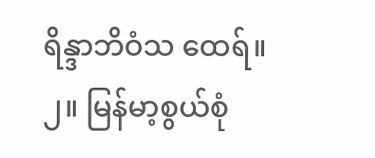ရိန္ဒာဘိဝံသ ထေရ်။
၂။ မြန်မာ့စွယ်စုံ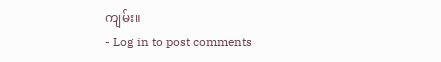ကျမ်း။
- Log in to post comments